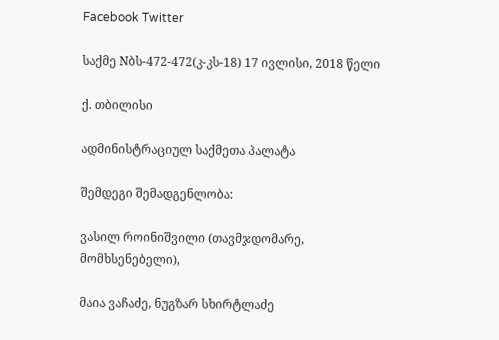Facebook Twitter

საქმე Nბს-472-472(კ-კს-18) 17 ივლისი, 2018 წელი

ქ. თბილისი

ადმინისტრაციულ საქმეთა პალატა

შემდეგი შემადგენლობა:

ვასილ როინიშვილი (თავმჯდომარე, მომხსენებელი),

მაია ვაჩაძე, ნუგზარ სხირტლაძე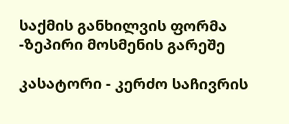საქმის განხილვის ფორმა -ზეპირი მოსმენის გარეშე

კასატორი - კერძო საჩივრის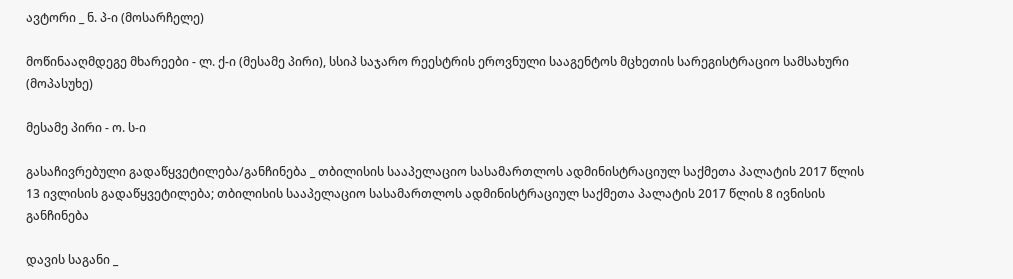ავტორი _ ნ. პ-ი (მოსარჩელე)

მოწინააღმდეგე მხარეები - ლ. ქ-ი (მესამე პირი), სსიპ საჯარო რეესტრის ეროვნული სააგენტოს მცხეთის სარეგისტრაციო სამსახური (მოპასუხე)

მესამე პირი - ო. ს-ი

გასაჩივრებული გადაწყვეტილება/განჩინება _ თბილისის სააპელაციო სასამართლოს ადმინისტრაციულ საქმეთა პალატის 2017 წლის 13 ივლისის გადაწყვეტილება; თბილისის სააპელაციო სასამართლოს ადმინისტრაციულ საქმეთა პალატის 2017 წლის 8 ივნისის განჩინება

დავის საგანი _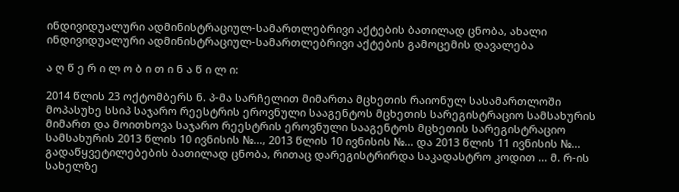ინდივიდუალური ადმინისტრაციულ-სამართლებრივი აქტების ბათილად ცნობა, ახალი ინდივიდუალური ადმინისტრაციულ-სამართლებრივი აქტების გამოცემის დავალება

ა ღ წ ე რ ი ლ ო ბ ი თ ი ნ ა წ ი ლ ი:

2014 წლის 23 ოქტომბერს ნ. პ-მა სარჩელით მიმართა მცხეთის რაიონულ სასამართლოში მოპასუხე სსიპ საჯარო რეესტრის ეროვნული სააგენტოს მცხეთის სარეგისტრაციო სამსახურის მიმართ და მოითხოვა საჯარო რეესტრის ეროვნული სააგენტოს მცხეთის სარეგისტრაციო სამსახურის 2013 წლის 10 ივნისის №..., 2013 წლის 10 ივნისის №... და 2013 წლის 11 ივნისის №... გადაწყვეტილებების ბათილად ცნობა, რითაც დარეგისტრირდა საკადასტრო კოდით ... მ. რ-ის სახელზე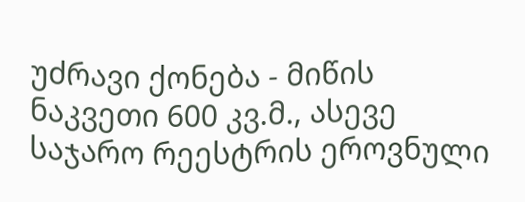უძრავი ქონება - მიწის ნაკვეთი 600 კვ.მ., ასევე საჯარო რეესტრის ეროვნული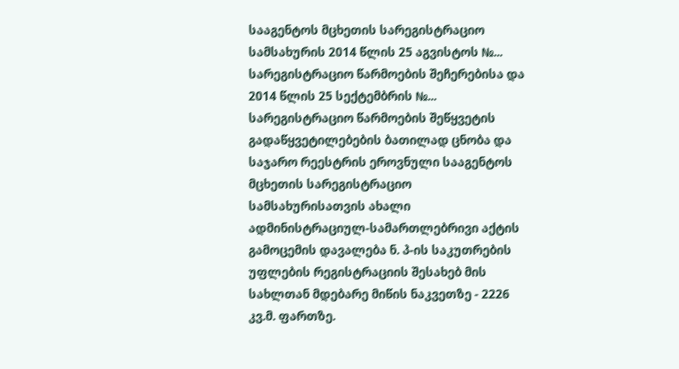სააგენტოს მცხეთის სარეგისტრაციო სამსახურის 2014 წლის 25 აგვისტოს №... სარეგისტრაციო წარმოების შეჩერებისა და 2014 წლის 25 სექტემბრის №... სარეგისტრაციო წარმოების შეწყვეტის გადაწყვეტილებების ბათილად ცნობა და საჯარო რეესტრის ეროვნული სააგენტოს მცხეთის სარეგისტრაციო სამსახურისათვის ახალი ადმინისტრაციულ-სამართლებრივი აქტის გამოცემის დავალება ნ. პ-ის საკუთრების უფლების რეგისტრაციის შესახებ მის სახლთან მდებარე მიწის ნაკვეთზე - 2226 კვ.მ. ფართზე.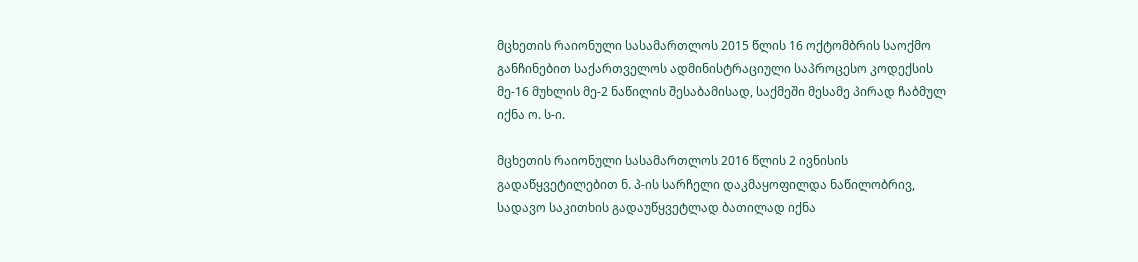მცხეთის რაიონული სასამართლოს 2015 წლის 16 ოქტომბრის საოქმო განჩინებით საქართველოს ადმინისტრაციული საპროცესო კოდექსის მე-16 მუხლის მე-2 ნაწილის შესაბამისად, საქმეში მესამე პირად ჩაბმულ იქნა ო. ს-ი.

მცხეთის რაიონული სასამართლოს 2016 წლის 2 ივნისის გადაწყვეტილებით ნ. პ-ის სარჩელი დაკმაყოფილდა ნაწილობრივ, სადავო საკითხის გადაუწყვეტლად ბათილად იქნა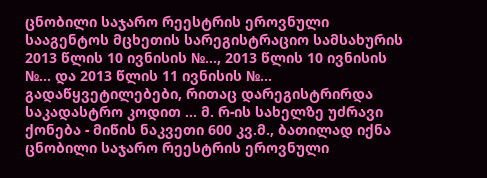ცნობილი საჯარო რეესტრის ეროვნული სააგენტოს მცხეთის სარეგისტრაციო სამსახურის 2013 წლის 10 ივნისის №..., 2013 წლის 10 ივნისის №... და 2013 წლის 11 ივნისის №... გადაწყვეტილებები, რითაც დარეგისტრირდა საკადასტრო კოდით ... მ. რ-ის სახელზე უძრავი ქონება - მიწის ნაკვეთი 600 კვ.მ., ბათილად იქნა ცნობილი საჯარო რეესტრის ეროვნული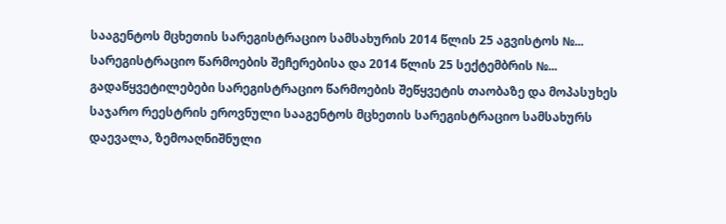სააგენტოს მცხეთის სარეგისტრაციო სამსახურის 2014 წლის 25 აგვისტოს №... სარეგისტრაციო წარმოების შეჩერებისა და 2014 წლის 25 სექტემბრის №... გადაწყვეტილებები სარეგისტრაციო წარმოების შეწყვეტის თაობაზე და მოპასუხეს საჯარო რეესტრის ეროვნული სააგენტოს მცხეთის სარეგისტრაციო სამსახურს დაევალა, ზემოაღნიშნული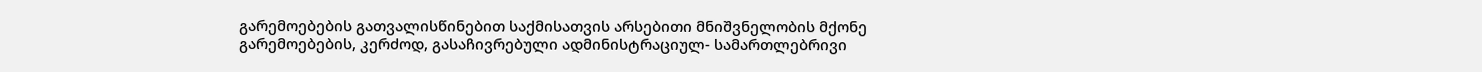გარემოებების გათვალისწინებით საქმისათვის არსებითი მნიშვნელობის მქონე გარემოებების, კერძოდ, გასაჩივრებული ადმინისტრაციულ- სამართლებრივი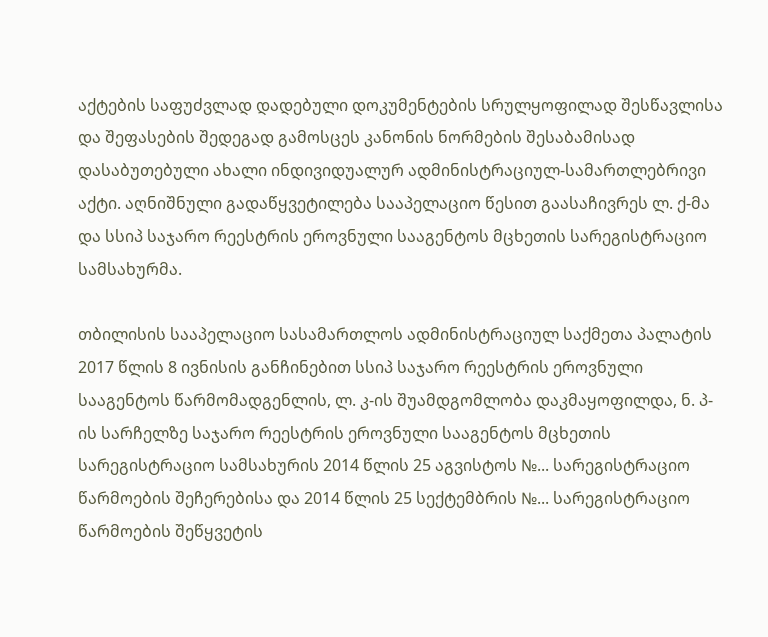აქტების საფუძვლად დადებული დოკუმენტების სრულყოფილად შესწავლისა და შეფასების შედეგად გამოსცეს კანონის ნორმების შესაბამისად დასაბუთებული ახალი ინდივიდუალურ ადმინისტრაციულ-სამართლებრივი აქტი. აღნიშნული გადაწყვეტილება სააპელაციო წესით გაასაჩივრეს ლ. ქ-მა და სსიპ საჯარო რეესტრის ეროვნული სააგენტოს მცხეთის სარეგისტრაციო სამსახურმა.

თბილისის სააპელაციო სასამართლოს ადმინისტრაციულ საქმეთა პალატის 2017 წლის 8 ივნისის განჩინებით სსიპ საჯარო რეესტრის ეროვნული სააგენტოს წარმომადგენლის, ლ. კ-ის შუამდგომლობა დაკმაყოფილდა, ნ. პ-ის სარჩელზე საჯარო რეესტრის ეროვნული სააგენტოს მცხეთის სარეგისტრაციო სამსახურის 2014 წლის 25 აგვისტოს №... სარეგისტრაციო წარმოების შეჩერებისა და 2014 წლის 25 სექტემბრის №... სარეგისტრაციო წარმოების შეწყვეტის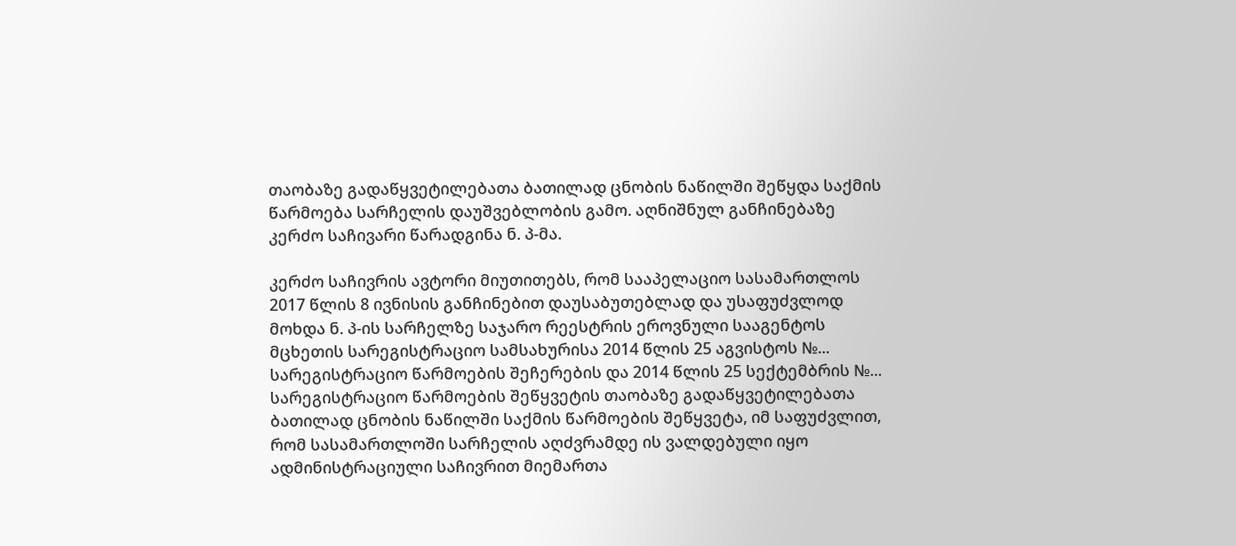თაობაზე გადაწყვეტილებათა ბათილად ცნობის ნაწილში შეწყდა საქმის წარმოება სარჩელის დაუშვებლობის გამო. აღნიშნულ განჩინებაზე კერძო საჩივარი წარადგინა ნ. პ-მა.

კერძო საჩივრის ავტორი მიუთითებს, რომ სააპელაციო სასამართლოს 2017 წლის 8 ივნისის განჩინებით დაუსაბუთებლად და უსაფუძვლოდ მოხდა ნ. პ-ის სარჩელზე საჯარო რეესტრის ეროვნული სააგენტოს მცხეთის სარეგისტრაციო სამსახურისა 2014 წლის 25 აგვისტოს №... სარეგისტრაციო წარმოების შეჩერების და 2014 წლის 25 სექტემბრის №... სარეგისტრაციო წარმოების შეწყვეტის თაობაზე გადაწყვეტილებათა ბათილად ცნობის ნაწილში საქმის წარმოების შეწყვეტა, იმ საფუძვლით, რომ სასამართლოში სარჩელის აღძვრამდე ის ვალდებული იყო ადმინისტრაციული საჩივრით მიემართა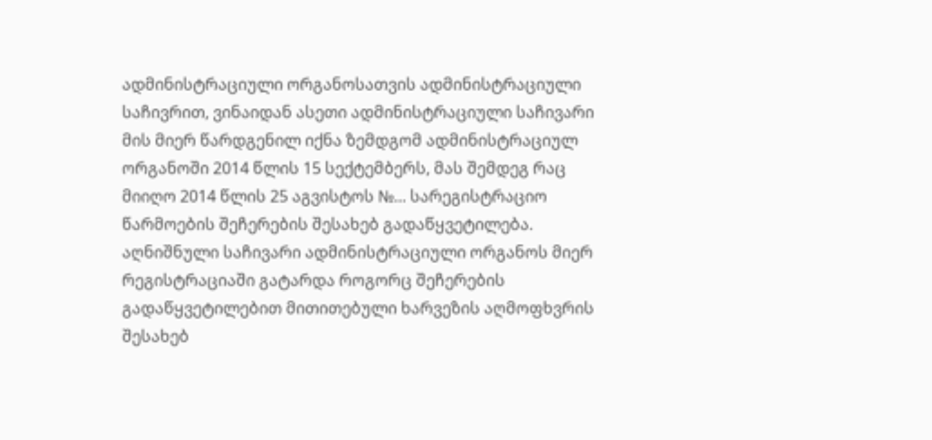ადმინისტრაციული ორგანოსათვის ადმინისტრაციული საჩივრით, ვინაიდან ასეთი ადმინისტრაციული საჩივარი მის მიერ წარდგენილ იქნა ზემდგომ ადმინისტრაციულ ორგანოში 2014 წლის 15 სექტემბერს, მას შემდეგ რაც მიიღო 2014 წლის 25 აგვისტოს №... სარეგისტრაციო წარმოების შეჩერების შესახებ გადაწყვეტილება. აღნიშნული საჩივარი ადმინისტრაციული ორგანოს მიერ რეგისტრაციაში გატარდა როგორც შეჩერების გადაწყვეტილებით მითითებული ხარვეზის აღმოფხვრის შესახებ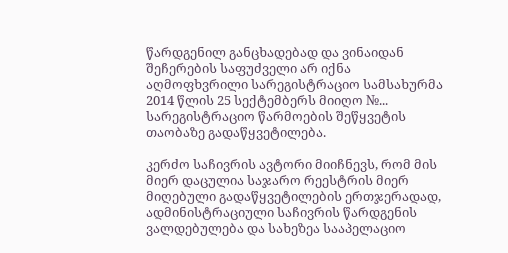წარდგენილ განცხადებად და ვინაიდან შეჩერების საფუძველი არ იქნა აღმოფხვრილი სარეგისტრაციო სამსახურმა 2014 წლის 25 სექტემბერს მიიღო №... სარეგისტრაციო წარმოების შეწყვეტის თაობაზე გადაწყვეტილება.

კერძო საჩივრის ავტორი მიიჩნევს, რომ მის მიერ დაცულია საჯარო რეესტრის მიერ მიღებული გადაწყვეტილების ერთჯერადად, ადმინისტრაციული საჩივრის წარდგენის ვალდებულება და სახეზეა სააპელაციო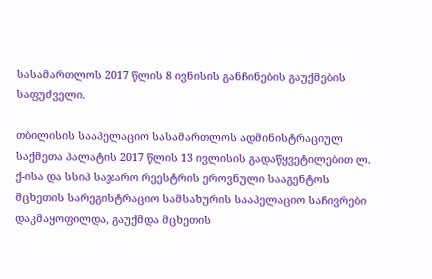სასამართლოს 2017 წლის 8 ივნისის განჩინების გაუქმების საფუძველი.

თბილისის სააპელაციო სასამართლოს ადმინისტრაციულ საქმეთა პალატის 2017 წლის 13 ივლისის გადაწყვეტილებით ლ. ქ-ისა და სსიპ საჯარო რეესტრის ეროვნული სააგენტოს მცხეთის სარეგისტრაციო სამსახურის სააპელაციო საჩივრები დაკმაყოფილდა, გაუქმდა მცხეთის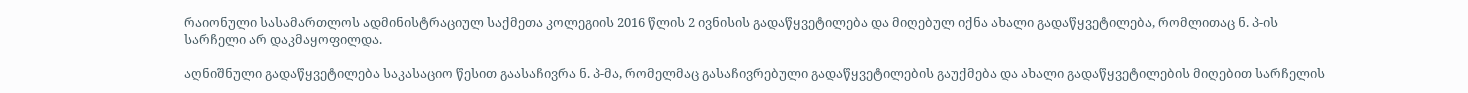რაიონული სასამართლოს ადმინისტრაციულ საქმეთა კოლეგიის 2016 წლის 2 ივნისის გადაწყვეტილება და მიღებულ იქნა ახალი გადაწყვეტილება, რომლითაც ნ. პ-ის სარჩელი არ დაკმაყოფილდა.

აღნიშნული გადაწყვეტილება საკასაციო წესით გაასაჩივრა ნ. პ-მა, რომელმაც გასაჩივრებული გადაწყვეტილების გაუქმება და ახალი გადაწყვეტილების მიღებით სარჩელის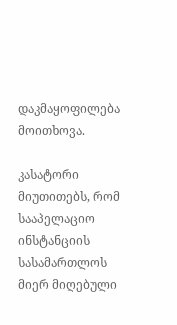დაკმაყოფილება მოითხოვა.

კასატორი მიუთითებს, რომ სააპელაციო ინსტანციის სასამართლოს მიერ მიღებული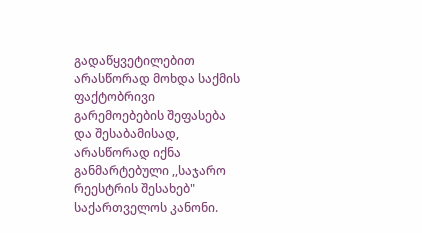გადაწყვეტილებით არასწორად მოხდა საქმის ფაქტობრივი გარემოებების შეფასება და შესაბამისად, არასწორად იქნა განმარტებული ,,საჯარო რეესტრის შესახებ" საქართველოს კანონი.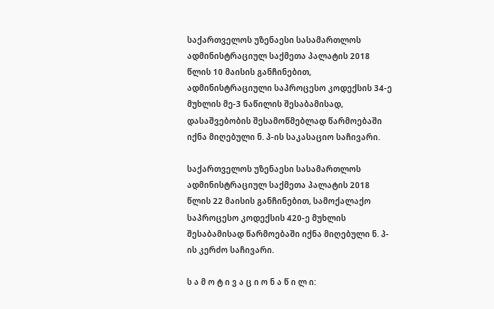საქართველოს უზენაესი სასამართლოს ადმინისტრაციულ საქმეთა პალატის 2018 წლის 10 მაისის განჩინებით, ადმინისტრაციული საპროცესო კოდექსის 34-ე მუხლის მე-3 ნაწილის შესაბამისად, დასაშვებობის შესამოწმებლად წარმოებაში იქნა მიღებული ნ. პ-ის საკასაციო საჩივარი.

საქართველოს უზენაესი სასამართლოს ადმინისტრაციულ საქმეთა პალატის 2018 წლის 22 მაისის განჩინებით, სამოქალაქო საპროცესო კოდექსის 420-ე მუხლის შესაბამისად წარმოებაში იქნა მიღებული ნ. პ-ის კერძო საჩივარი.

ს ა მ ო ტ ი ვ ა ც ი ო ნ ა წ ი ლ ი: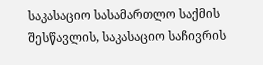საკასაციო სასამართლო საქმის შესწავლის, საკასაციო საჩივრის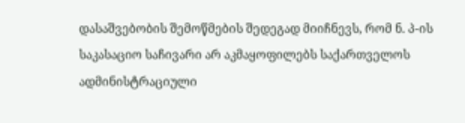დასაშვებობის შემოწმების შედეგად მიიჩნევს, რომ ნ. პ-ის საკასაციო საჩივარი არ აკმაყოფილებს საქართველოს ადმინისტრაციული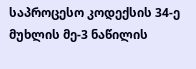საპროცესო კოდექსის 34-ე მუხლის მე-3 ნაწილის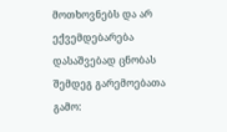მოთხოვნებს და არ ექვემდებარება დასაშვებად ცნობას შემდეგ გარემოებათა გამო: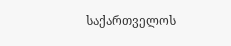საქართველოს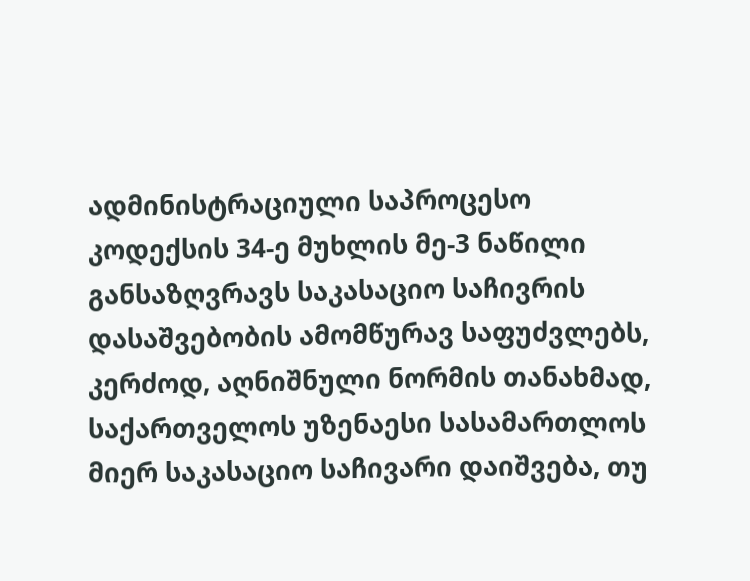ადმინისტრაციული საპროცესო კოდექსის 34-ე მუხლის მე-3 ნაწილი განსაზღვრავს საკასაციო საჩივრის დასაშვებობის ამომწურავ საფუძვლებს, კერძოდ, აღნიშნული ნორმის თანახმად, საქართველოს უზენაესი სასამართლოს მიერ საკასაციო საჩივარი დაიშვება, თუ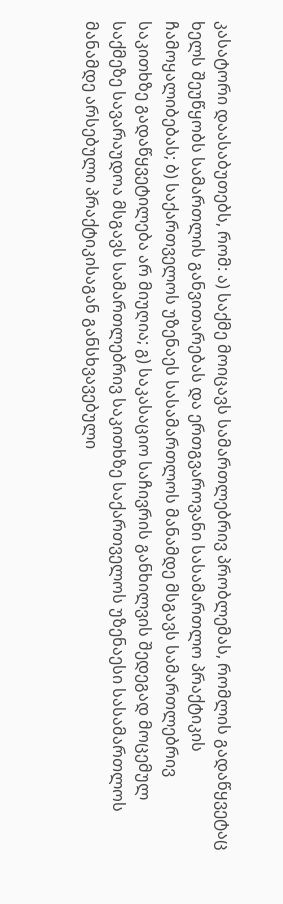კასატორი დაასაბუთებს, რომ: ა) საქმე მოიცავს სამართლებრივ პრობლემას, რომლის გადაწყვეტაც ხელს შეუწყობს სამართლის განვითარებას და ერთგვაროვანი სასამართლო პრაქტიკის ჩამოყალიბებას; ბ) საქართველოს უზენაეს სასამართლოს მანამდე მსგავს სამართლებრივ საკითხზე გადაწყვეტილება არ მიუღია; გ) საკასაციო საჩივრის განხილვის შედეგად მოცემულ საქმეზე სავარაუდოა მსგავს სამართლებრივ საკითხზე საქართველოს უზენაესი სასამართლოს მანამდე არსებული პრაქტიკისაგან განსხვავებული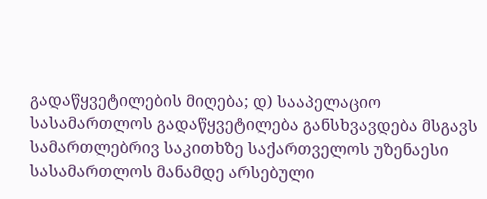გადაწყვეტილების მიღება; დ) სააპელაციო სასამართლოს გადაწყვეტილება განსხვავდება მსგავს სამართლებრივ საკითხზე საქართველოს უზენაესი სასამართლოს მანამდე არსებული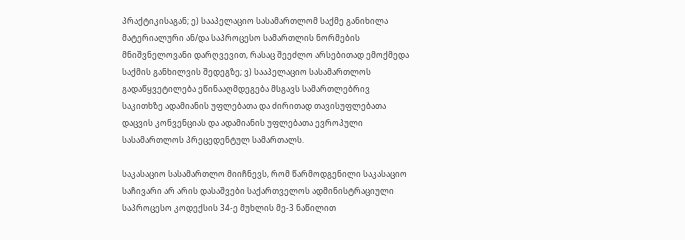პრაქტიკისაგან; ე) სააპელაციო სასამართლომ საქმე განიხილა მატერიალური ან/და საპროცესო სამართლის ნორმების მნიშვნელოვანი დარღვევით, რასაც შეეძლო არსებითად ემოქმედა საქმის განხილვის შედეგზე; ვ) სააპელაციო სასამართლოს გადაწყვეტილება ეწინააღმდეგება მსგავს სამართლებრივ საკითხზე ადამიანის უფლებათა და ძირითად თავისუფლებათა დაცვის კონვენციას და ადამიანის უფლებათა ევროპული სასამართლოს პრეცედენტულ სამართალს.

საკასაციო სასამართლო მიიჩნევს, რომ წარმოდგენილი საკასაციო საჩივარი არ არის დასაშვები საქართველოს ადმინისტრაციული საპროცესო კოდექსის 34-ე მუხლის მე-3 ნაწილით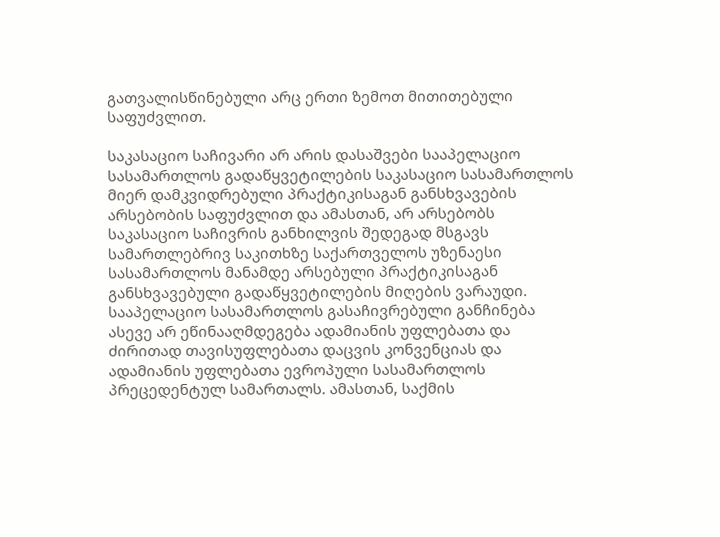გათვალისწინებული არც ერთი ზემოთ მითითებული საფუძვლით.

საკასაციო საჩივარი არ არის დასაშვები სააპელაციო სასამართლოს გადაწყვეტილების საკასაციო სასამართლოს მიერ დამკვიდრებული პრაქტიკისაგან განსხვავების არსებობის საფუძვლით და ამასთან, არ არსებობს საკასაციო საჩივრის განხილვის შედეგად მსგავს სამართლებრივ საკითხზე საქართველოს უზენაესი სასამართლოს მანამდე არსებული პრაქტიკისაგან განსხვავებული გადაწყვეტილების მიღების ვარაუდი. სააპელაციო სასამართლოს გასაჩივრებული განჩინება ასევე არ ეწინააღმდეგება ადამიანის უფლებათა და ძირითად თავისუფლებათა დაცვის კონვენციას და ადამიანის უფლებათა ევროპული სასამართლოს პრეცედენტულ სამართალს. ამასთან, საქმის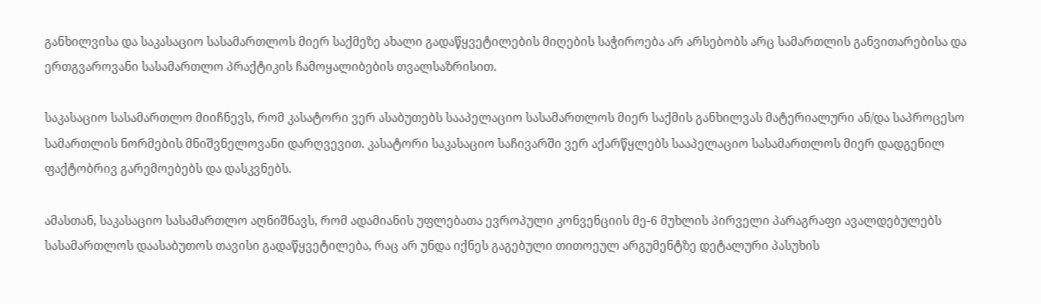განხილვისა და საკასაციო სასამართლოს მიერ საქმეზე ახალი გადაწყვეტილების მიღების საჭიროება არ არსებობს არც სამართლის განვითარებისა და ერთგვაროვანი სასამართლო პრაქტიკის ჩამოყალიბების თვალსაზრისით.

საკასაციო სასამართლო მიიჩნევს, რომ კასატორი ვერ ასაბუთებს სააპელაციო სასამართლოს მიერ საქმის განხილვას მატერიალური ან/და საპროცესო სამართლის ნორმების მნიშვნელოვანი დარღვევით. კასატორი საკასაციო საჩივარში ვერ აქარწყლებს სააპელაციო სასამართლოს მიერ დადგენილ ფაქტობრივ გარემოებებს და დასკვნებს.

ამასთან, საკასაციო სასამართლო აღნიშნავს, რომ ადამიანის უფლებათა ევროპული კონვენციის მე-6 მუხლის პირველი პარაგრაფი ავალდებულებს სასამართლოს დაასაბუთოს თავისი გადაწყვეტილება, რაც არ უნდა იქნეს გაგებული თითოეულ არგუმენტზე დეტალური პასუხის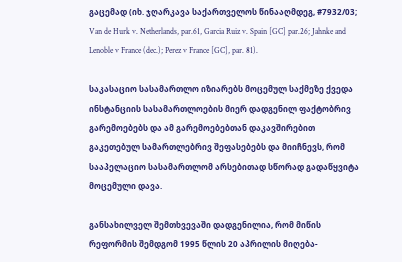გაცემად (იხ. ჯღარკავა საქართველოს წინააღმდეგ, #7932/03; Van de Hurk v. Netherlands, par.61, Garcia Ruiz v. Spain [GC] par.26; Jahnke and Lenoble v France (dec.); Perez v France [GC], par. 81).

საკასაციო სასამართლო იზიარებს მოცემულ საქმეზე ქვედა ინსტანციის სასამართლოების მიერ დადგენილ ფაქტობრივ გარემოებებს და ამ გარემოებებთან დაკავშირებით გაკეთებულ სამართლებრივ შეფასებებს და მიიჩნევს, რომ სააპელაციო სასამართლომ არსებითად სწორად გადაწყვიტა მოცემული დავა.

განსახილველ შემთხვევაში დადგენილია, რომ მიწის რეფორმის შემდგომ 1995 წლის 20 აპრილის მიღება-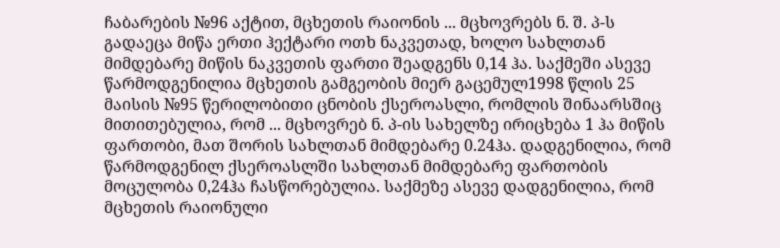ჩაბარების №96 აქტით, მცხეთის რაიონის ... მცხოვრებს ნ. შ. პ-ს გადაეცა მიწა ერთი ჰექტარი ოთხ ნაკვეთად, ხოლო სახლთან მიმდებარე მიწის ნაკვეთის ფართი შეადგენს 0,14 ჰა. საქმეში ასევე წარმოდგენილია მცხეთის გამგეობის მიერ გაცემულ1998 წლის 25 მაისის №95 წერილობითი ცნობის ქსეროასლი, რომლის შინაარსშიც მითითებულია, რომ ... მცხოვრებ ნ. პ-ის სახელზე ირიცხება 1 ჰა მიწის ფართობი, მათ შორის სახლთან მიმდებარე 0.24ჰა. დადგენილია, რომ წარმოდგენილ ქსეროასლში სახლთან მიმდებარე ფართობის მოცულობა 0,24ჰა ჩასწორებულია. საქმეზე ასევე დადგენილია, რომ მცხეთის რაიონული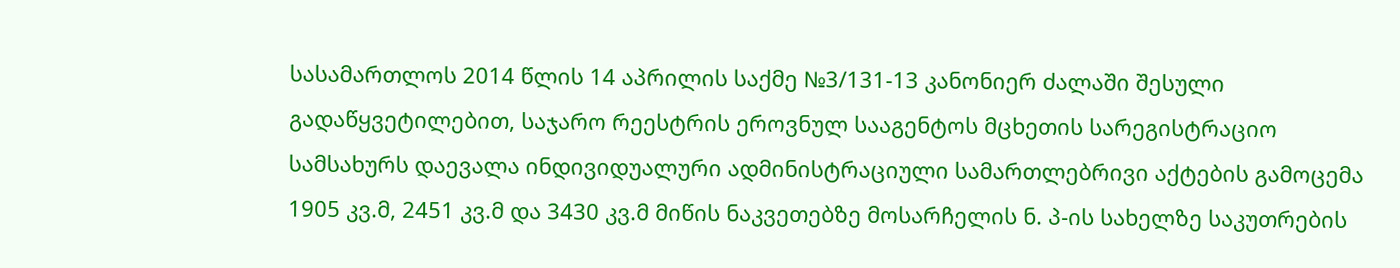სასამართლოს 2014 წლის 14 აპრილის საქმე №3/131-13 კანონიერ ძალაში შესული გადაწყვეტილებით, საჯარო რეესტრის ეროვნულ სააგენტოს მცხეთის სარეგისტრაციო სამსახურს დაევალა ინდივიდუალური ადმინისტრაციული სამართლებრივი აქტების გამოცემა 1905 კვ.მ, 2451 კვ.მ და 3430 კვ.მ მიწის ნაკვეთებზე მოსარჩელის ნ. პ-ის სახელზე საკუთრების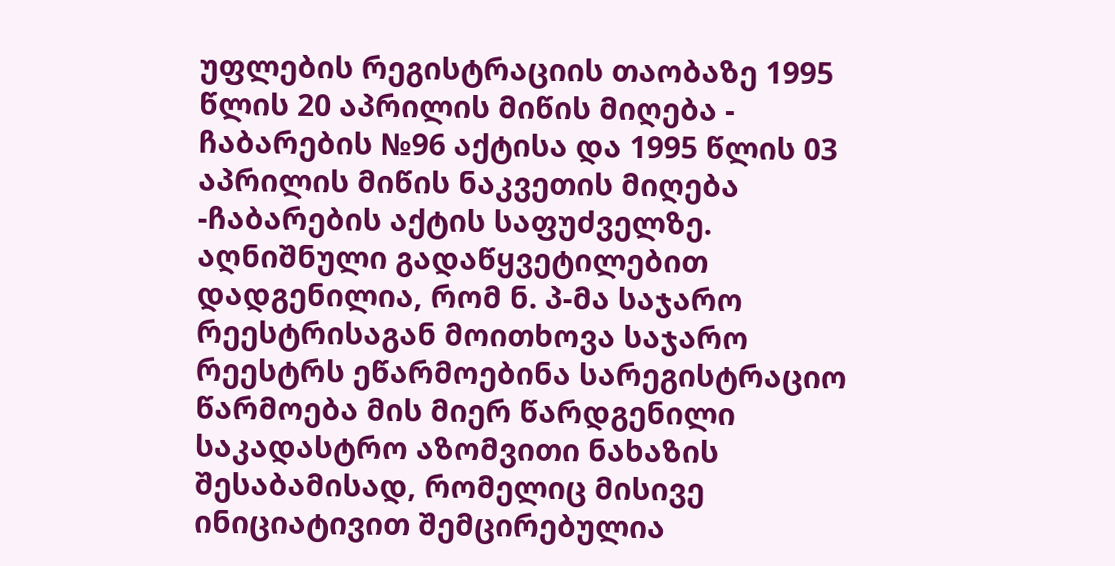უფლების რეგისტრაციის თაობაზე 1995 წლის 20 აპრილის მიწის მიღება - ჩაბარების №96 აქტისა და 1995 წლის 03 აპრილის მიწის ნაკვეთის მიღება -ჩაბარების აქტის საფუძველზე. აღნიშნული გადაწყვეტილებით დადგენილია, რომ ნ. პ-მა საჯარო რეესტრისაგან მოითხოვა საჯარო რეესტრს ეწარმოებინა სარეგისტრაციო წარმოება მის მიერ წარდგენილი საკადასტრო აზომვითი ნახაზის შესაბამისად, რომელიც მისივე ინიციატივით შემცირებულია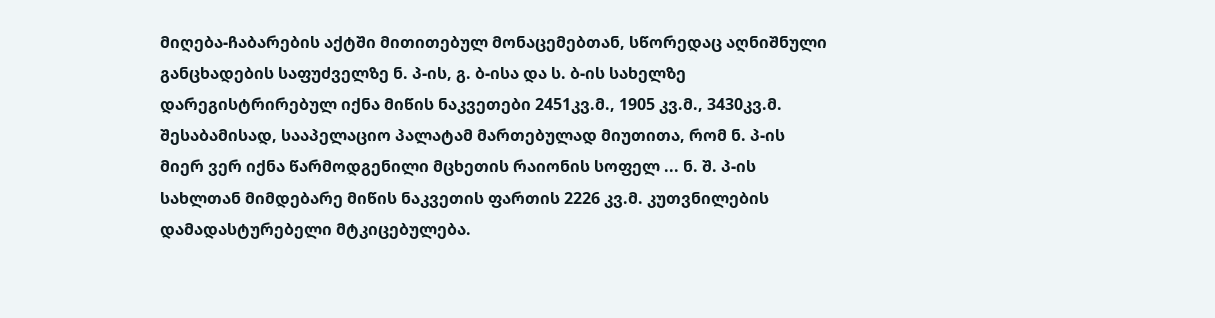მიღება-ჩაბარების აქტში მითითებულ მონაცემებთან, სწორედაც აღნიშნული განცხადების საფუძველზე ნ. პ-ის, გ. ბ-ისა და ს. ბ-ის სახელზე დარეგისტრირებულ იქნა მიწის ნაკვეთები 2451კვ.მ., 1905 კვ.მ., 3430კვ.მ. შესაბამისად, სააპელაციო პალატამ მართებულად მიუთითა, რომ ნ. პ-ის მიერ ვერ იქნა წარმოდგენილი მცხეთის რაიონის სოფელ ... ნ. შ. პ-ის სახლთან მიმდებარე მიწის ნაკვეთის ფართის 2226 კვ.მ. კუთვნილების დამადასტურებელი მტკიცებულება.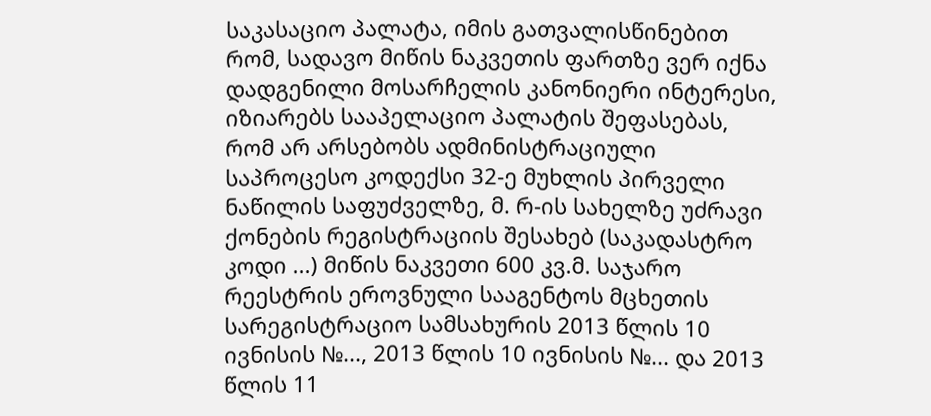საკასაციო პალატა, იმის გათვალისწინებით რომ, სადავო მიწის ნაკვეთის ფართზე ვერ იქნა დადგენილი მოსარჩელის კანონიერი ინტერესი, იზიარებს სააპელაციო პალატის შეფასებას, რომ არ არსებობს ადმინისტრაციული საპროცესო კოდექსი 32-ე მუხლის პირველი ნაწილის საფუძველზე, მ. რ-ის სახელზე უძრავი ქონების რეგისტრაციის შესახებ (საკადასტრო კოდი ...) მიწის ნაკვეთი 600 კვ.მ. საჯარო რეესტრის ეროვნული სააგენტოს მცხეთის სარეგისტრაციო სამსახურის 2013 წლის 10 ივნისის №..., 2013 წლის 10 ივნისის №... და 2013 წლის 11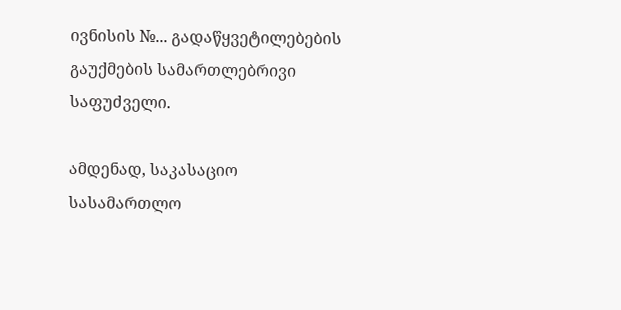ივნისის №... გადაწყვეტილებების გაუქმების სამართლებრივი საფუძველი.

ამდენად, საკასაციო სასამართლო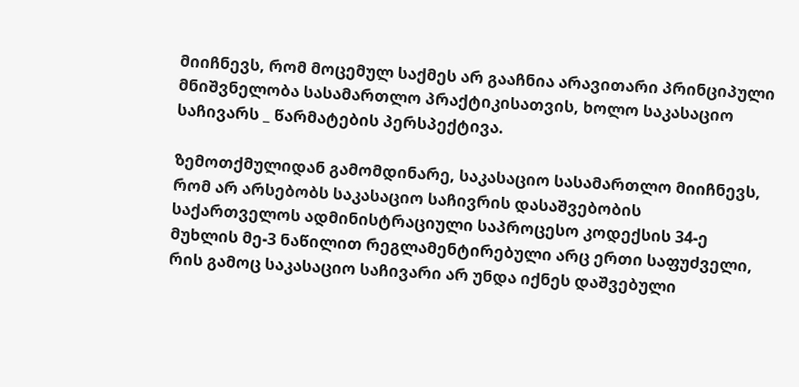მიიჩნევს, რომ მოცემულ საქმეს არ გააჩნია არავითარი პრინციპული მნიშვნელობა სასამართლო პრაქტიკისათვის, ხოლო საკასაციო საჩივარს _ წარმატების პერსპექტივა.

ზემოთქმულიდან გამომდინარე, საკასაციო სასამართლო მიიჩნევს, რომ არ არსებობს საკასაციო საჩივრის დასაშვებობის საქართველოს ადმინისტრაციული საპროცესო კოდექსის 34-ე მუხლის მე-3 ნაწილით რეგლამენტირებული არც ერთი საფუძველი, რის გამოც საკასაციო საჩივარი არ უნდა იქნეს დაშვებული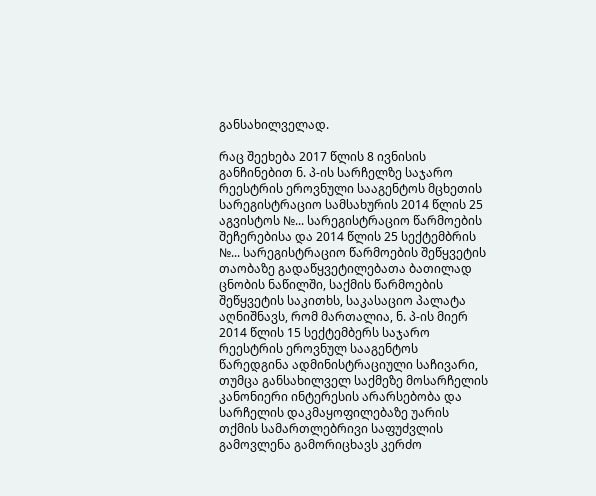განსახილველად.

რაც შეეხება 2017 წლის 8 ივნისის განჩინებით ნ. პ-ის სარჩელზე საჯარო რეესტრის ეროვნული სააგენტოს მცხეთის სარეგისტრაციო სამსახურის 2014 წლის 25 აგვისტოს №... სარეგისტრაციო წარმოების შეჩერებისა და 2014 წლის 25 სექტემბრის №... სარეგისტრაციო წარმოების შეწყვეტის თაობაზე გადაწყვეტილებათა ბათილად ცნობის ნაწილში, საქმის წარმოების შეწყვეტის საკითხს, საკასაციო პალატა აღნიშნავს, რომ მართალია, ნ. პ-ის მიერ 2014 წლის 15 სექტემბერს საჯარო რეესტრის ეროვნულ სააგენტოს წარედგინა ადმინისტრაციული საჩივარი, თუმცა განსახილველ საქმეზე მოსარჩელის კანონიერი ინტერესის არარსებობა და სარჩელის დაკმაყოფილებაზე უარის თქმის სამართლებრივი საფუძვლის გამოვლენა გამორიცხავს კერძო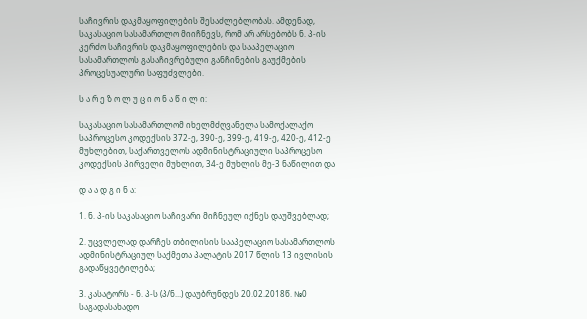საჩივრის დაკმაყოფილების შესაძლებლობას. ამდენად, საკასაციო სასამართლო მიიჩნევს, რომ არ არსებობს ნ. პ-ის კერძო საჩივრის დაკმაყოფილების და სააპელაციო სასამართლოს გასაჩივრებული განჩინების გაუქმების პროცესუალური საფუძვლები.

ს ა რ ე ზ ო ლ უ ც ი ო ნ ა წ ი ლ ი:

საკასაციო სასამართლომ იხელმძღვანელა სამოქალაქო საპროცესო კოდექსის 372-ე, 390-ე, 399-ე, 419-ე, 420-ე, 412-ე მუხლებით, საქართველოს ადმინისტრაციული საპროცესო კოდექსის პირველი მუხლით, 34-ე მუხლის მე-3 ნაწილით და

დ ა ა დ გ ი ნ ა:

1. ნ. პ-ის საკასაციო საჩივარი მიჩნეულ იქნეს დაუშვებლად;

2. უცვლელად დარჩეს თბილისის სააპელაციო სასამართლოს ადმინისტრაციულ საქმეთა პალატის 2017 წლის 13 ივლისის გადაწყვეტილება;

3. კასატორს - ნ. პ-ს (პ/ნ...) დაუბრუნდეს 20.02.2018წ. №0 საგადასახადო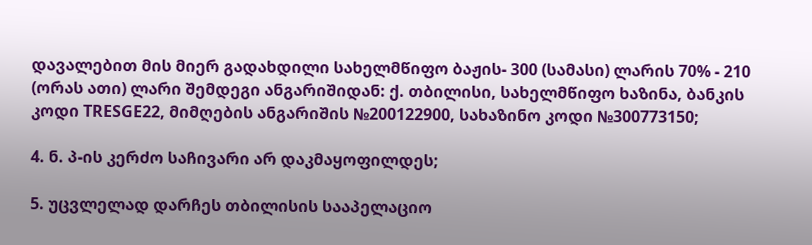დავალებით მის მიერ გადახდილი სახელმწიფო ბაჟის- 300 (სამასი) ლარის 70% - 210 (ორას ათი) ლარი შემდეგი ანგარიშიდან: ქ. თბილისი, სახელმწიფო ხაზინა, ბანკის კოდი TRESGE22, მიმღების ანგარიშის №200122900, სახაზინო კოდი №300773150;

4. ნ. პ-ის კერძო საჩივარი არ დაკმაყოფილდეს;

5. უცვლელად დარჩეს თბილისის სააპელაციო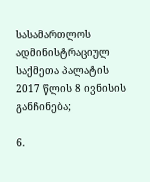სასამართლოს ადმინისტრაციულ საქმეთა პალატის 2017 წლის 8 ივნისის განჩინება;

6.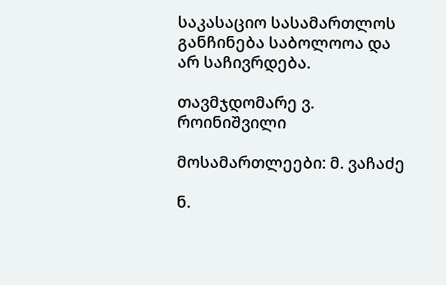საკასაციო სასამართლოს განჩინება საბოლოოა და არ საჩივრდება.

თავმჯდომარე ვ. როინიშვილი

მოსამართლეები: მ. ვაჩაძე

ნ.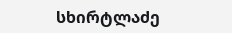სხირტლაძე